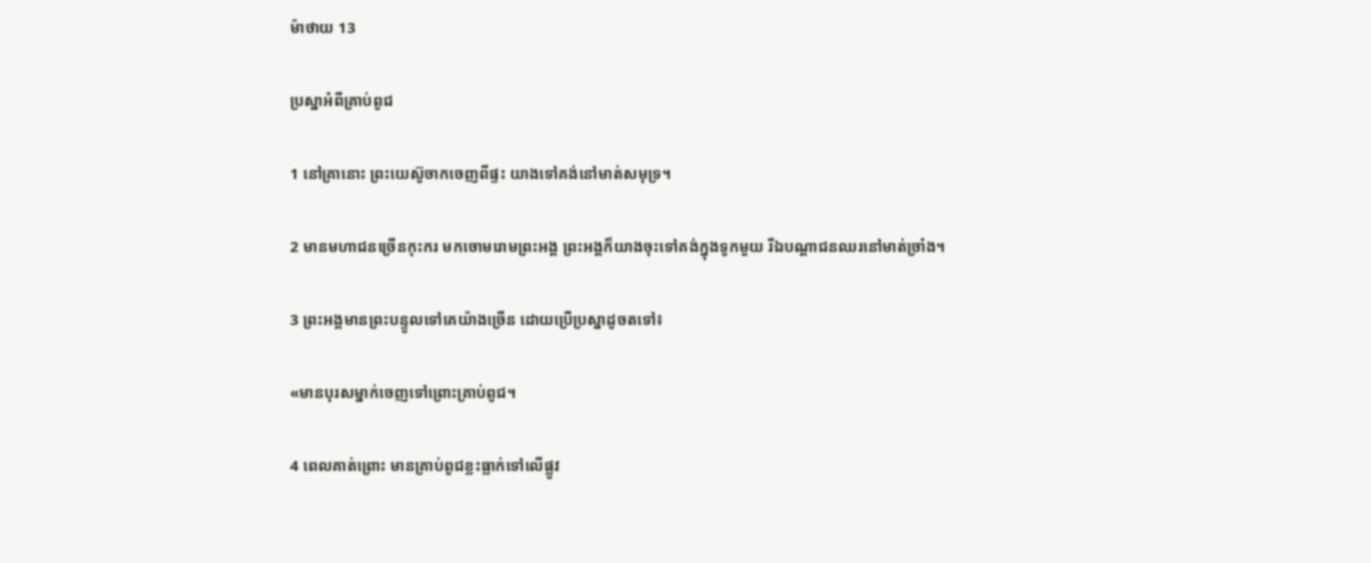ម៉ាថាយ 13

ប្រស្នាអំពីគ្រាប់ពូជ

1 នៅគ្រានោះ ព្រះ‌យេស៊ូចាកចេញពីផ្ទះ យាងទៅគង់នៅមាត់សមុទ្រ។

2 មានមហា‌ជនច្រើនកុះ‌ករ មកចោម‌រោមព្រះ‌អង្គ ព្រះ‌អង្គក៏យាងចុះទៅគង់ក្នុងទូកមួយ រីឯបណ្ដា‌ជនឈរនៅមាត់ច្រាំង។

3 ព្រះ‌អង្គមានព្រះ‌បន្ទូលទៅគេយ៉ាងច្រើន ដោយប្រើប្រស្នាដូចតទៅ៖

«មានបុរសម្នាក់ចេញទៅព្រោះគ្រាប់ពូជ។

4 ពេលគាត់ព្រោះ មានគ្រាប់ពូជខ្លះធ្លាក់ទៅលើផ្លូវ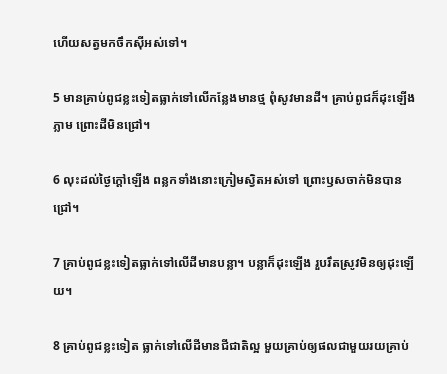ហើយសត្វមកចឹកស៊ីអស់ទៅ។

5 មានគ្រាប់ពូជខ្លះទៀតធ្លាក់ទៅលើកន្លែងមានថ្ម ពុំសូវមានដី។ គ្រាប់ពូជក៏ដុះឡើងភ្លាម ព្រោះដីមិនជ្រៅ។

6 លុះដល់ថ្ងៃក្ដៅឡើង ពន្លកទាំងនោះក្រៀមស្វិតអស់ទៅ ព្រោះឫសចាក់មិនបានជ្រៅ។

7 គ្រាប់ពូជខ្លះទៀតធ្លាក់ទៅលើដីមានបន្លា។ បន្លាក៏ដុះឡើង រួបរឹតស្រូវមិនឲ្យដុះឡើយ។

8 គ្រាប់ពូជខ្លះទៀត ធ្លាក់ទៅលើដីមានជី‌ជាតិល្អ មួយគ្រាប់ឲ្យផលជាមួយរយគ្រាប់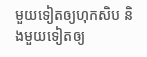មួយទៀតឲ្យហុក‌សិប និងមួយទៀតឲ្យ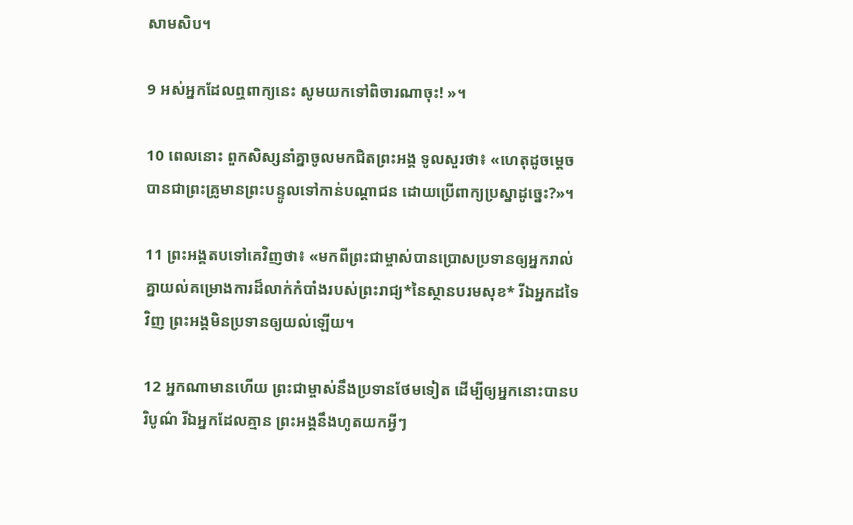សាម‌សិប។

9 អស់អ្នកដែលឮពាក្យនេះ សូមយកទៅពិចារណាចុះ! »។

10 ពេលនោះ ពួកសិស្សនាំគ្នាចូលមកជិតព្រះ‌អង្គ ទូលសួរថា៖ «ហេតុដូចម្ដេចបានជាព្រះ‌គ្រូមានព្រះ‌បន្ទូលទៅកាន់បណ្ដា‌ជន ដោយប្រើពាក្យប្រស្នាដូច្នេះ?»។

11 ព្រះ‌អង្គតបទៅគេវិញថា៖ «មកពីព្រះ‌ជាម្ចាស់បានប្រោសប្រទានឲ្យអ្នករាល់គ្នាយល់គម្រោង‌ការដ៏លាក់កំបាំងរបស់ព្រះ‌រាជ្យ*នៃស្ថានបរម‌សុខ* រីឯអ្នកដទៃវិញ ព្រះ‌អង្គមិនប្រទានឲ្យយល់ឡើយ។

12 អ្នកណាមានហើយ ព្រះ‌ជាម្ចាស់នឹងប្រទានថែមទៀត ដើម្បីឲ្យអ្នកនោះបានបរិបូណ៌ រីឯអ្នកដែលគ្មាន ព្រះ‌អង្គនឹងហូតយកអ្វីៗ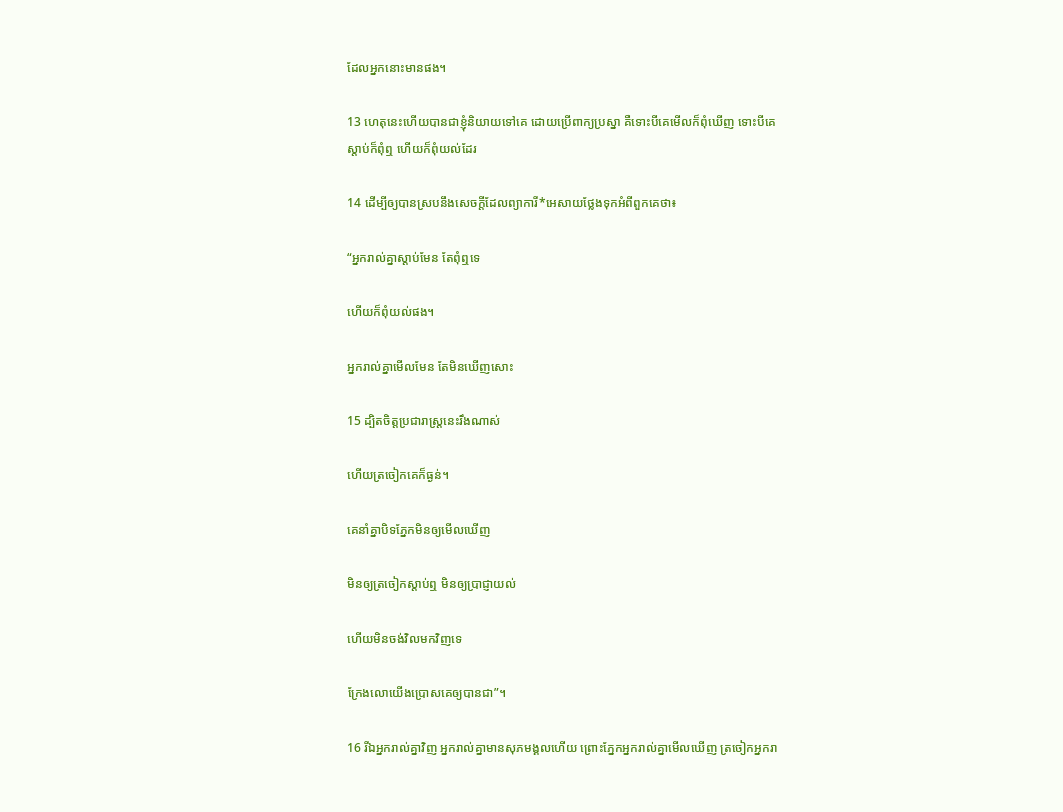ដែលអ្នកនោះមានផង។

13 ហេតុនេះហើយបានជាខ្ញុំនិយាយទៅគេ ដោយប្រើពាក្យប្រស្នា គឺទោះបីគេមើលក៏ពុំឃើញ ទោះបីគេស្ដាប់ក៏ពុំឮ ហើយក៏ពុំយល់ដែរ

14 ដើម្បីឲ្យបានស្របនឹងសេចក្ដីដែលព្យាការី*អេសាយថ្លែងទុកអំពីពួកគេថា៖

“អ្នករាល់គ្នាស្ដាប់មែន តែពុំឮទេ

ហើយក៏ពុំយល់ផង។

អ្នករាល់គ្នាមើលមែន តែមិនឃើញសោះ

15 ដ្បិតចិត្តប្រជារាស្ដ្រនេះរឹងណាស់

ហើយត្រចៀកគេក៏ធ្ងន់។

គេនាំគ្នាបិទភ្នែកមិនឲ្យមើលឃើញ

មិនឲ្យត្រចៀកស្ដាប់ឮ មិនឲ្យប្រាជ្ញាយល់

ហើយមិនចង់វិលមកវិញទេ

ក្រែងលោយើងប្រោសគេឲ្យបានជា”។

16 រីឯអ្នករាល់គ្នាវិញ អ្នករាល់គ្នាមានសុភមង្គលហើយ ព្រោះភ្នែកអ្នករាល់គ្នាមើលឃើញ ត្រចៀកអ្នករា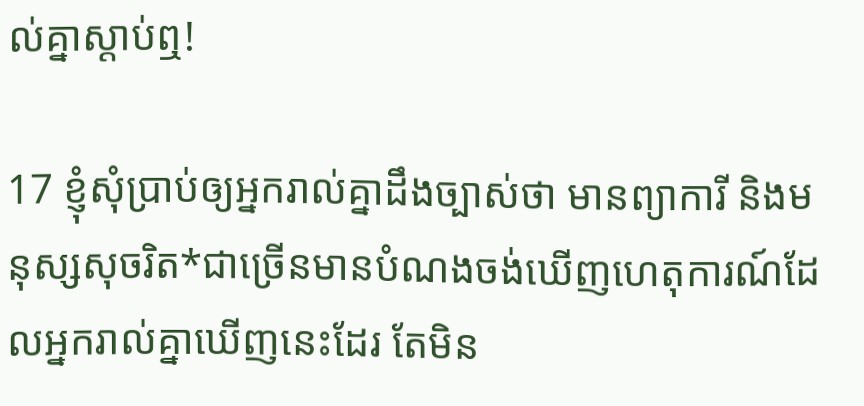ល់គ្នាស្ដាប់ឮ!

17 ខ្ញុំសុំប្រាប់ឲ្យអ្នករាល់គ្នាដឹងច្បាស់ថា មានព្យាការី និងមនុស្សសុចរិត*ជាច្រើនមានបំណងចង់ឃើញហេតុ‌ការណ៍ដែលអ្នករាល់គ្នាឃើញនេះដែរ តែមិន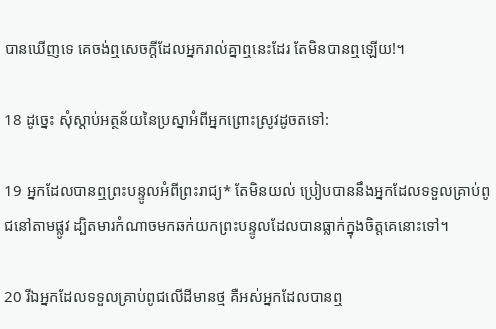បានឃើញទេ គេចង់ឮសេចក្ដីដែលអ្នករាល់គ្នាឮនេះដែរ តែមិនបានឮឡើយ!។

18 ដូច្នេះ សុំស្ដាប់អត្ថ‌ន័យនៃប្រស្នាអំពីអ្នកព្រោះស្រូវដូចតទៅ:

19 អ្នកដែលបានឮព្រះ‌បន្ទូលអំពីព្រះ‌រាជ្យ* តែមិនយល់ ប្រៀបបាននឹងអ្នកដែលទទួលគ្រាប់ពូជនៅតាមផ្លូវ ដ្បិតមារកំណាចមកឆក់យកព្រះ‌បន្ទូលដែលបានធ្លាក់ក្នុងចិត្តគេនោះទៅ។

20 រីឯអ្នកដែលទទួលគ្រាប់ពូជលើដីមានថ្ម គឺអស់អ្នកដែលបានឮ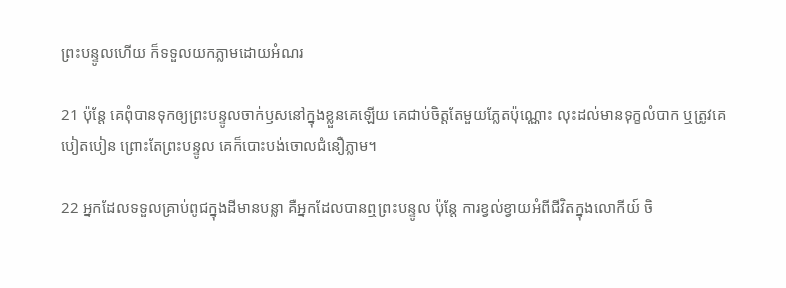ព្រះ‌បន្ទូលហើយ ក៏ទទួលយកភ្លាមដោយអំណរ

21 ប៉ុន្តែ គេពុំបានទុកឲ្យព្រះ‌បន្ទូលចាក់ឫសនៅក្នុងខ្លួនគេឡើយ គេជាប់ចិត្តតែមួយ‌ភ្លែតប៉ុណ្ណោះ លុះដល់មានទុក្ខលំបាក ឬត្រូវគេបៀត‌បៀន ព្រោះតែព្រះ‌បន្ទូល គេក៏បោះបង់ចោលជំនឿភ្លាម។

22 អ្នកដែលទទួលគ្រាប់ពូជក្នុងដីមានបន្លា គឺអ្នកដែលបានឮព្រះ‌បន្ទូល ប៉ុន្តែ ការខ្វល់ខ្វាយអំពីជីវិតក្នុងលោកីយ៍ ចិ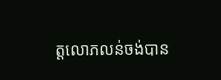ត្តលោភ‌លន់ចង់បាន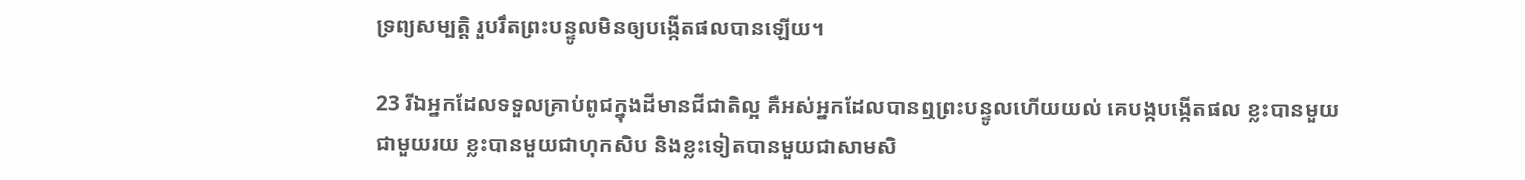ទ្រព្យសម្បត្តិ រួបរឹតព្រះ‌បន្ទូលមិនឲ្យបង្កើតផលបានឡើយ។

23 រីឯអ្នកដែលទទួលគ្រាប់ពូជក្នុងដីមានជី‌ជាតិល្អ គឺអស់អ្នកដែលបានឮព្រះ‌បន្ទូលហើយយល់ គេបង្កបង្កើតផល ខ្លះបានមួយជាមួយរយ ខ្លះបានមួយជាហុក‌សិប និងខ្លះទៀតបានមួយជាសាម‌សិ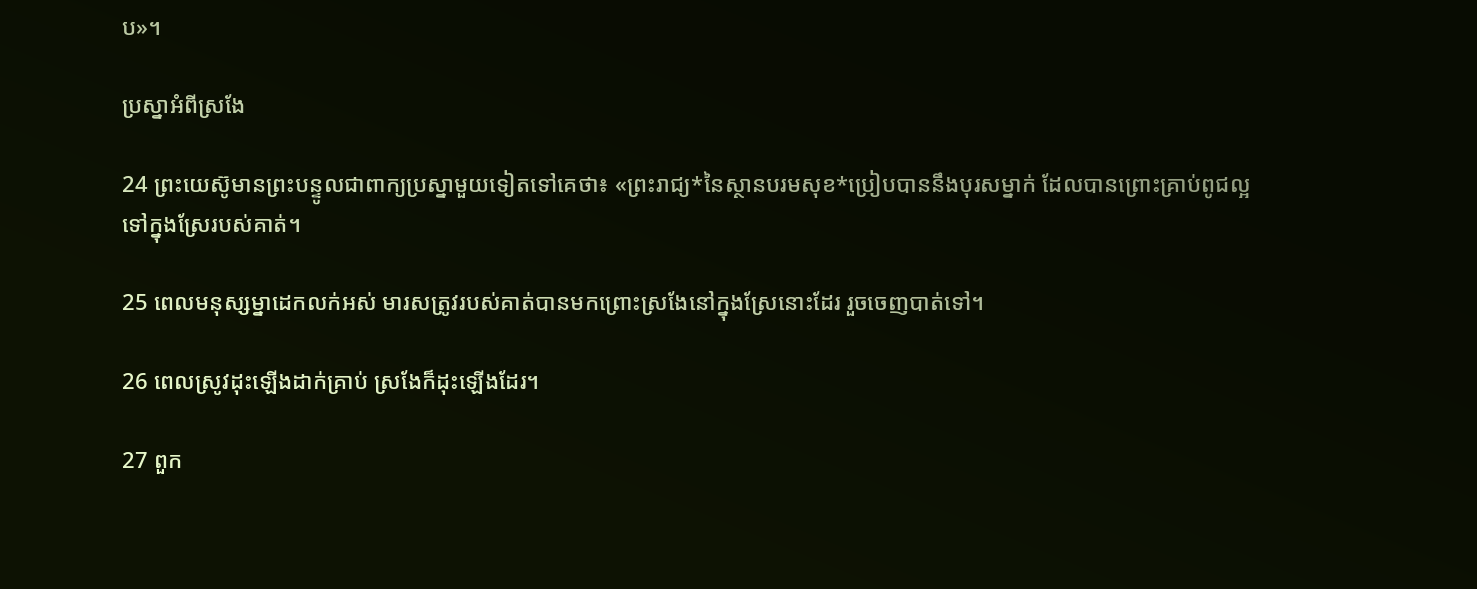ប»។

ប្រស្នាអំពីស្រងែ

24 ព្រះ‌យេស៊ូមានព្រះ‌បន្ទូលជាពាក្យប្រស្នាមួយទៀតទៅគេថា៖ «ព្រះ‌រាជ្យ*នៃស្ថានបរម‌សុខ*ប្រៀបបាននឹងបុរសម្នាក់ ដែលបានព្រោះគ្រាប់ពូជល្អទៅក្នុងស្រែរបស់គាត់។

25 ពេលមនុស្ស‌ម្នាដេកលក់អស់ មារសត្រូវរបស់គាត់បានមកព្រោះស្រងែនៅក្នុងស្រែនោះដែរ រួចចេញបាត់ទៅ។

26 ពេលស្រូវដុះឡើងដាក់គ្រាប់ ស្រងែក៏ដុះឡើងដែរ។

27 ពួក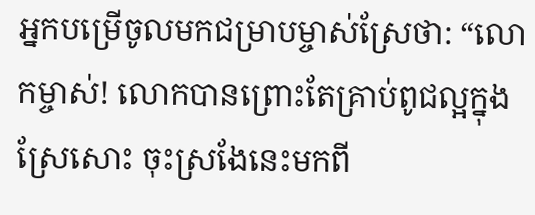អ្នកបម្រើចូលមកជម្រាបម្ចាស់ស្រែថា: “លោកម្ចាស់! លោកបានព្រោះតែគ្រាប់ពូជល្អក្នុងស្រែសោះ ចុះស្រងែនេះមកពី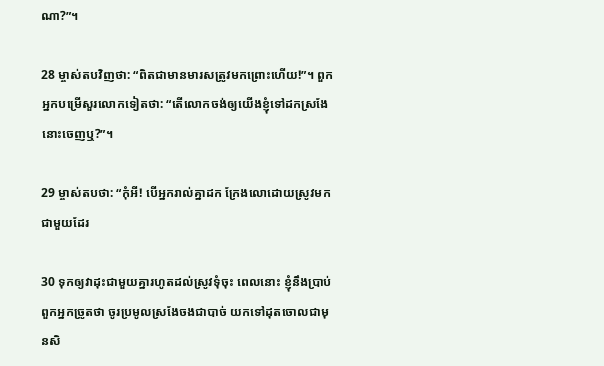ណា?”។

28 ម្ចាស់តបវិញថា: “ពិតជាមានមារសត្រូវមកព្រោះហើយ!”។ ពួកអ្នកបម្រើសួរលោកទៀតថា: “តើលោកចង់ឲ្យយើងខ្ញុំទៅដកស្រងែនោះចេញឬ?”។

29 ម្ចាស់តបថា: “កុំអី! បើអ្នករាល់គ្នាដក ក្រែងលោដោយស្រូវមកជាមួយដែរ

30 ទុកឲ្យវាដុះជាមួយគ្នារហូតដល់ស្រូវទុំចុះ ពេលនោះ ខ្ញុំនឹងប្រាប់ពួកអ្នកច្រូតថា ចូរប្រមូលស្រងែចងជាបាច់ យកទៅដុតចោលជាមុនសិ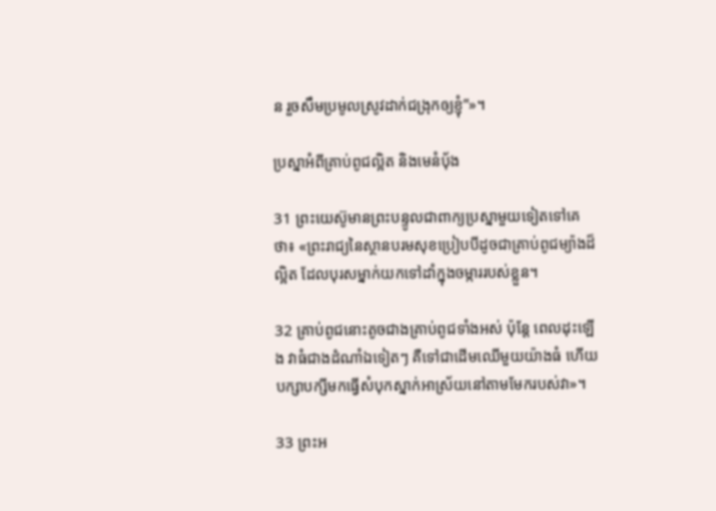ន រួចសឹមប្រមូលស្រូវដាក់ជង្រុកឲ្យខ្ញុំ”»។

ប្រស្នាអំពីគ្រាប់ពូជល្អិត និងមេនំប៉័ង

31 ព្រះ‌យេស៊ូមានព្រះ‌បន្ទូលជាពាក្យប្រស្នាមួយទៀតទៅគេថា៖ «ព្រះ‌រាជ្យនៃស្ថានបរម‌សុខប្រៀបបីដូចជាគ្រាប់ពូជម្យ៉ាងដ៏ល្អិត ដែលបុរសម្នាក់យកទៅដាំក្នុងចម្ការរបស់ខ្លួន។

32 គ្រាប់ពូជនោះតូចជាងគ្រាប់ពូជទាំងអស់ ប៉ុន្តែ ពេលដុះឡើង វាធំជាងដំណាំឯទៀតៗ គឺទៅជាដើមឈើមួយយ៉ាងធំ ហើយបក្សា‌បក្សីមកធ្វើសំបុកស្នាក់អាស្រ័យនៅតាមមែករបស់វា»។

33 ព្រះ‌អ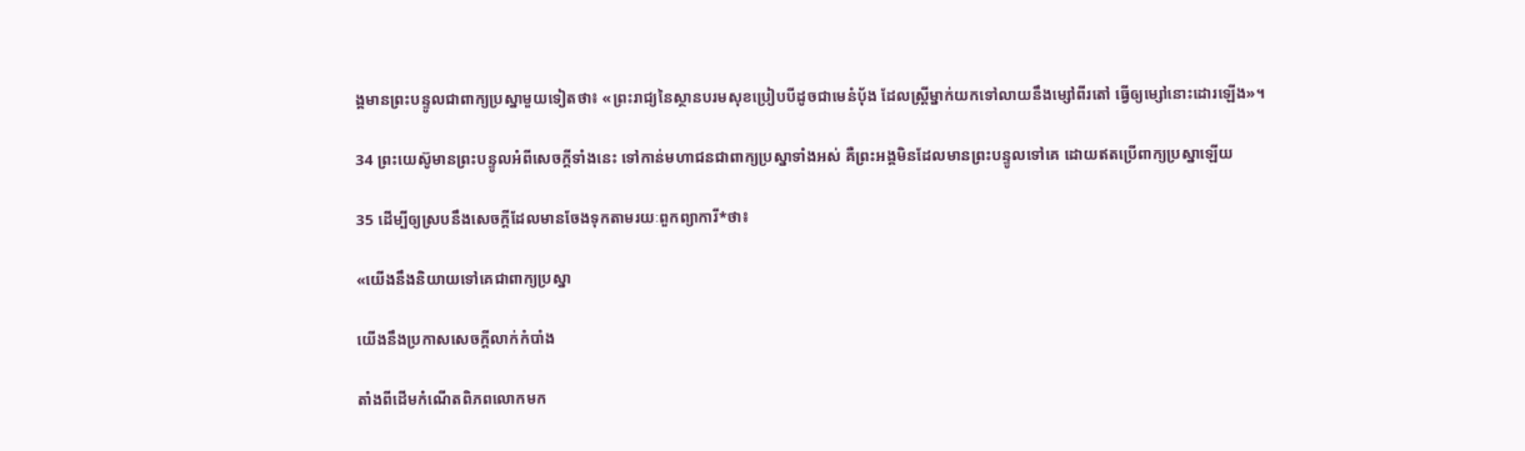ង្គមានព្រះ‌បន្ទូលជាពាក្យប្រស្នាមួយទៀតថា៖ «ព្រះ‌រាជ្យនៃស្ថានបរម‌សុខប្រៀបបីដូចជាមេនំប៉័ង ដែលស្ត្រីម្នាក់យកទៅលាយនឹងម្សៅពីរតៅ ធ្វើឲ្យម្សៅនោះដោរឡើង»។

34 ព្រះ‌យេស៊ូមានព្រះ‌បន្ទូលអំពីសេចក្ដីទាំងនេះ ទៅកាន់មហា‌ជនជាពាក្យប្រស្នាទាំងអស់ គឺព្រះ‌អង្គមិនដែលមានព្រះ‌បន្ទូលទៅគេ ដោយឥតប្រើពាក្យប្រស្នាឡើយ

35 ដើម្បីឲ្យស្របនឹងសេចក្ដីដែលមានចែងទុកតាមរយៈពួកព្យាការី*ថា៖

«យើងនឹងនិយាយទៅគេជាពាក្យប្រស្នា

យើងនឹងប្រកាសសេចក្ដីលាក់កំបាំង

តាំងពីដើមកំណើតពិភពលោកមក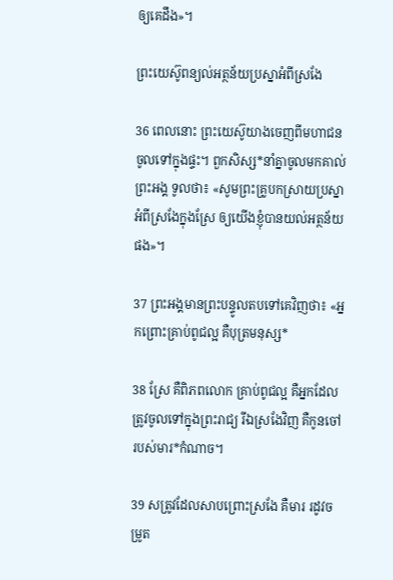ឲ្យគេដឹង»។

ព្រះ‌យេស៊ូពន្យល់អត្ថ‌ន័យប្រស្នាអំពីស្រងែ

36 ពេលនោះ ព្រះ‌យេស៊ូយាងចេញពីមហា‌ជនចូលទៅក្នុងផ្ទះ។ ពួកសិស្ស*នាំគ្នាចូលមកគាល់ព្រះ‌អង្គ ទូលថា៖ «សូមព្រះ‌គ្រូបកស្រាយប្រស្នាអំពីស្រងែក្នុងស្រែ ឲ្យយើងខ្ញុំបានយល់អត្ថ‌ន័យផង»។

37 ព្រះ‌អង្គមានព្រះ‌បន្ទូលតបទៅគេវិញថា៖ «អ្នកព្រោះគ្រាប់ពូជល្អ គឺបុត្រមនុស្ស*

38 ស្រែ គឺពិភពលោក គ្រាប់ពូជល្អ គឺអ្នកដែលត្រូវចូលទៅក្នុងព្រះ‌រាជ្យ រីឯស្រងែវិញ គឺកូនចៅរបស់មារ*កំណាច។

39 សត្រូវដែលសាបព្រោះស្រងែ គឺមារ រដូវចម្រូត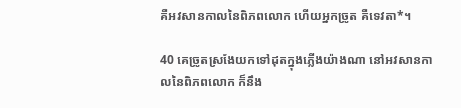គឺអវសាន‌កាលនៃពិភពលោក ហើយអ្នកច្រូត គឺទេវតា*។

40 គេច្រូតស្រងែយកទៅដុតក្នុងភ្លើងយ៉ាងណា នៅអវសានកាលនៃពិភពលោក ក៏នឹង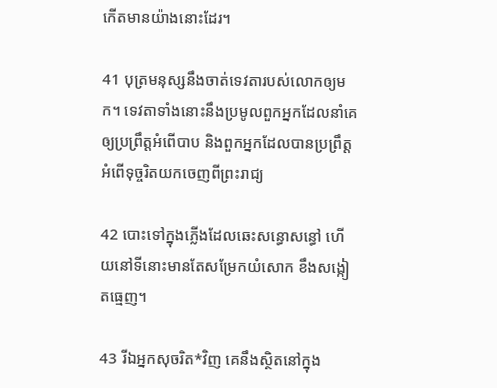កើតមានយ៉ាងនោះដែរ។

41 បុត្រមនុស្សនឹងចាត់ទេវតារបស់លោកឲ្យមក។ ទេវតាទាំងនោះនឹងប្រមូលពួកអ្នកដែលនាំគេឲ្យប្រព្រឹត្តអំពើបាប និងពួកអ្នកដែលបានប្រព្រឹត្តអំពើទុច្ចរិតយកចេញពីព្រះ‌រាជ្យ

42 បោះទៅក្នុងភ្លើងដែលឆេះសន្ធោ‌សន្ធៅ ហើយនៅទីនោះមានតែសម្រែកយំសោក ខឹងសង្កៀតធ្មេញ។

43 រីឯអ្នកសុចរិត*វិញ គេនឹងស្ថិតនៅក្នុង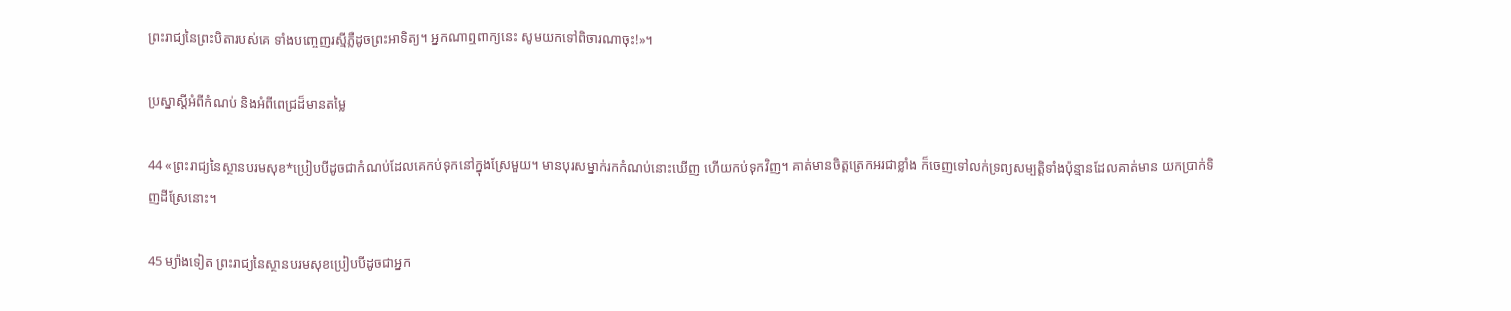ព្រះ‌រាជ្យនៃព្រះ‌បិតារបស់គេ ទាំងបញ្ចេញរស្មីភ្លឺដូចព្រះ‌អាទិត្យ។ អ្នកណាឮពាក្យនេះ សូមយកទៅពិចារណាចុះ!»។

ប្រស្នាស្ដីអំពីកំណប់ និងអំពីពេជ្រដ៏មានតម្លៃ

44 «ព្រះ‌រាជ្យនៃស្ថានបរម‌សុខ*ប្រៀបបីដូចជាកំណប់ដែលគេកប់ទុកនៅក្នុងស្រែមួយ។ មានបុរសម្នាក់រកកំណប់នោះឃើញ ហើយកប់ទុកវិញ។ គាត់មានចិត្តត្រេកអរជាខ្លាំង ក៏ចេញទៅលក់ទ្រព្យសម្បត្តិទាំងប៉ុន្មានដែលគាត់មាន យកប្រាក់ទិញដីស្រែនោះ។

45 ម្យ៉ាងទៀត ព្រះ‌រាជ្យនៃស្ថានបរម‌សុខប្រៀបបីដូចជាអ្នក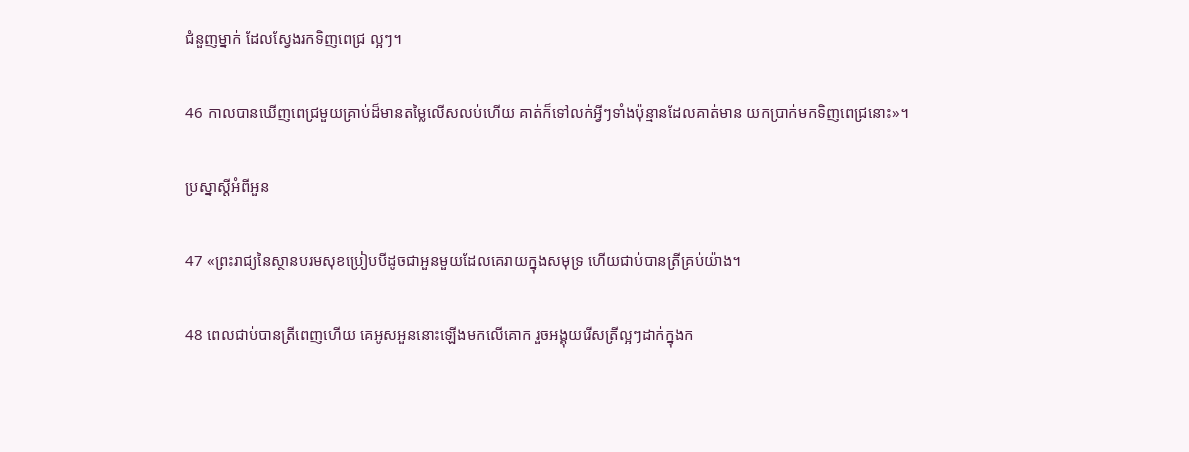ជំនួញម្នាក់ ដែលស្វែងរកទិញពេជ្រ ល្អៗ។

46 កាលបានឃើញពេជ្រមួយគ្រាប់ដ៏មានតម្លៃលើស‌លប់ហើយ គាត់ក៏ទៅលក់អ្វីៗទាំងប៉ុន្មានដែលគាត់មាន យកប្រាក់មកទិញពេជ្រនោះ»។

ប្រស្នាស្ដីអំពីអួន

47 «ព្រះ‌រាជ្យនៃស្ថានបរម‌សុខប្រៀបបីដូចជាអួនមួយដែលគេរាយក្នុងសមុទ្រ ហើយជាប់បានត្រីគ្រប់យ៉ាង។

48 ពេលជាប់បានត្រីពេញហើយ គេអូសអួននោះឡើងមកលើគោក រួចអង្គុយរើសត្រីល្អៗដាក់ក្នុងក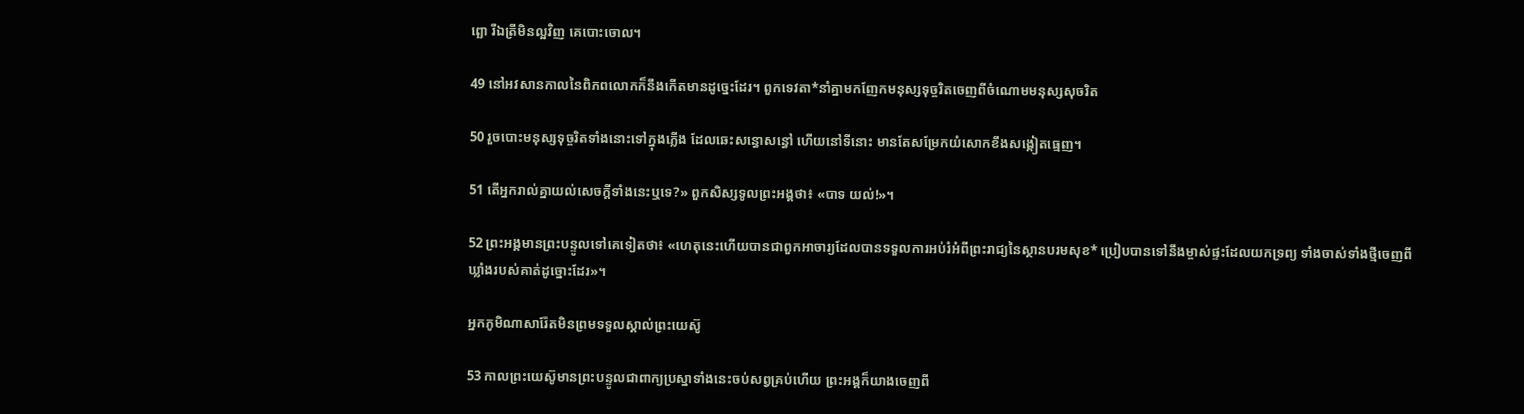ព្ឆោ រីឯត្រីមិនល្អវិញ គេបោះចោល។

49 នៅអវសាន‌កាលនៃពិភពលោកក៏នឹងកើតមានដូច្នេះដែរ។ ពួកទេវតា*នាំគ្នាមកញែកមនុស្សទុច្ចរិតចេញពីចំណោមមនុស្សសុចរិត

50 រួចបោះមនុស្សទុច្ចរិតទាំងនោះទៅក្នុងភ្លើង ដែលឆេះសន្ធោ‌សន្ធៅ ហើយនៅទីនោះ មានតែសម្រែកយំសោកខឹងសង្កៀតធ្មេញ។

51 តើអ្នករាល់គ្នាយល់សេចក្ដីទាំងនេះឬទេ?» ពួកសិស្សទូលព្រះ‌អង្គថា៖ «បាទ យល់!»។

52 ព្រះ‌អង្គមានព្រះ‌បន្ទូលទៅគេទៀតថា៖ «ហេតុនេះហើយបានជាពួកអាចារ្យដែលបានទទួលការអប់រំអំពីព្រះ‌រាជ្យនៃស្ថានបរម‌សុខ* ប្រៀបបានទៅនឹងម្ចាស់ផ្ទះដែលយកទ្រព្យ ទាំងចាស់ទាំងថ្មីចេញពីឃ្លាំងរបស់គាត់ដូច្នោះដែរ»។

អ្នកភូមិណាសា‌រ៉ែតមិនព្រមទទួលស្គាល់ព្រះ‌យេស៊ូ

53 កាលព្រះ‌យេស៊ូមានព្រះ‌បន្ទូលជាពាក្យប្រស្នាទាំងនេះចប់សព្វគ្រប់ហើយ ព្រះ‌អង្គក៏យាងចេញពី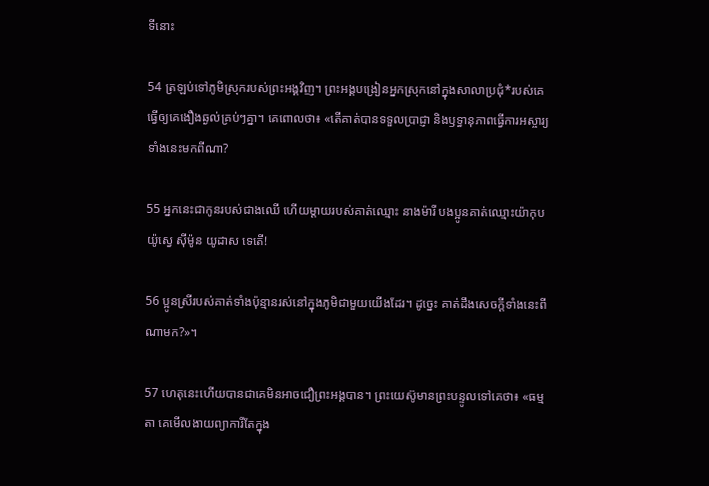ទីនោះ

54 ត្រឡប់ទៅភូមិស្រុករបស់ព្រះ‌អង្គវិញ។ ព្រះ‌អង្គបង្រៀនអ្នកស្រុកនៅក្នុងសាលាប្រជុំ*របស់គេ ធ្វើឲ្យគេងឿង‌ឆ្ងល់គ្រប់ៗគ្នា។ គេពោលថា៖ «តើគាត់បានទទួលប្រាជ្ញា និងឫទ្ធា‌នុភាពធ្វើការអស្ចារ្យទាំងនេះមកពីណា?

55 អ្នកនេះជាកូនរបស់ជាងឈើ ហើយម្ដាយរបស់គាត់ឈ្មោះ នាងម៉ារី បង‌ប្អូនគាត់ឈ្មោះយ៉ាកុប យ៉ូស្វេ ស៊ីម៉ូន យូដាស ទេតើ!

56 ប្អូនស្រីរបស់គាត់ទាំងប៉ុន្មានរស់នៅក្នុងភូមិជាមួយយើងដែរ។ ដូច្នេះ គាត់ដឹងសេចក្ដីទាំងនេះពីណាមក?»។

57 ហេតុនេះហើយបានជាគេមិនអាចជឿព្រះ‌អង្គបាន។ ព្រះ‌យេស៊ូមានព្រះ‌បន្ទូលទៅគេថា៖ «ធម្មតា គេមើល‌ងាយព្យាការីតែក្នុង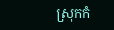ស្រុកកំ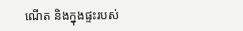ណើត និងក្នុងផ្ទះរបស់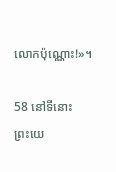លោកប៉ុណ្ណោះ!»។

58 នៅទីនោះ ព្រះ‌យេ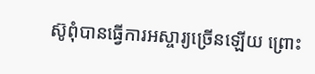ស៊ូពុំបានធ្វើការអស្ចារ្យច្រើនឡើយ ព្រោះ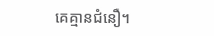គេគ្មានជំនឿ។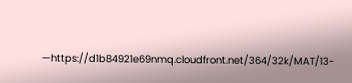—https://d1b84921e69nmq.cloudfront.net/364/32k/MAT/13-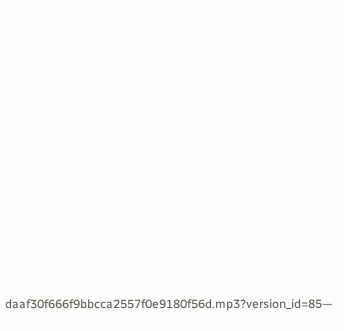daaf30f666f9bbcca2557f0e9180f56d.mp3?version_id=85—